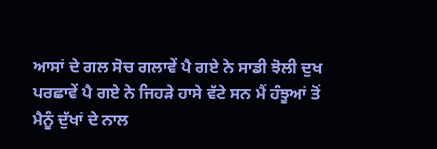ਆਸਾਂ ਦੇ ਗਲ ਸੋਚ ਗਲਾਵੇਂ ਪੈ ਗਏ ਨੇ ਸਾਡੀ ਝੋਲੀ ਦੁਖ ਪਰਛਾਵੇਂ ਪੈ ਗਏ ਨੇ ਜਿਹੜੇ ਹਾਸੇ ਵੱਟੇ ਸਨ ਮੈਂ ਹੰਝੂਆਂ ਤੋਂ ਮੈਨੂੰ ਦੁੱਖਾਂ ਦੇ ਨਾਲ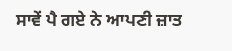ਸਾਵੇਂ ਪੈ ਗਏ ਨੇ ਆਪਣੀ ਜ਼ਾਤ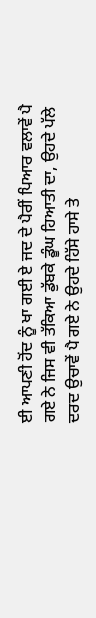ਈ ਆਪਣੀ ਹੋਂਦ ਨੂੰ ਖਾ ਗਈ ਏ ਜਦ ਦੇ ਪੈਰੀਂ ਪਿਆਰ ਵਲਾਵੇਂ ਪੈ ਗਏ ਨੇ ਜਿਸ ਵੀ ਤੱਕਿਆ ਡੁੱਬਕੇ ਡੂੰਘ ਹਿਆਤੀ ਦਾ, ਉਹਦੇ ਪੱਲੇ ਦਰਦ ਉਚਾਵੇਂ ਪੈ ਗਏ ਨੇ ਉਹਦੇ ਹਿੱਸੇ ਹਾਸੇ ਤੇ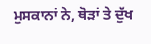ਮੁਸਕਾਨਾਂ ਨੇ, ਥੋੜਾਂ ਤੇ ਦੁੱਖ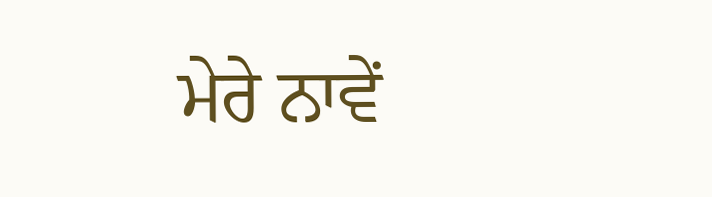ਮੇਰੇ ਨਾਵੇਂ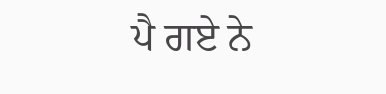ਪੈ ਗਏ ਨੇ